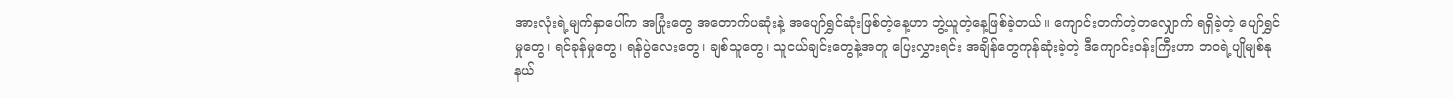အားလုံးရဲ့မျက်နှာပေါ်က အပြုံးတွေ အတောက်ပဆုံးနဲ့ အပျော်ရွှင်ဆုံးဖြစ်တဲ့နေ့ဟာ ဘွဲ့ယူတဲ့နေ့ဖြစ်ခဲ့တယ်။ ကျောင်းတက်တဲ့တလျှောက် ရရှိခဲ့တဲ့ ပျော်ရွှင်မှုတွေ၊ ရင်ခုန်မှုတွေ၊ ရန်ပွဲလေးတွေ၊ ချစ်သူတွေ၊ သူငယ်ချင်းတွေနဲ့အတူ ပြေးလွှားရင်း အချိန်တွေကုန်ဆုံးခဲ့တဲ့ ဒီကျောင်းဝန်းကြီးဟာ ဘဝရဲ့ပျိုမျစ်နုနယ်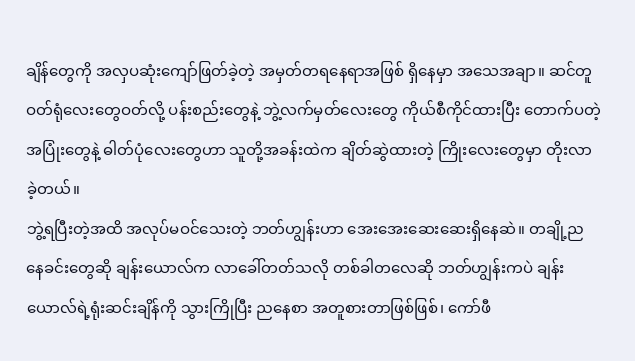ချိန်တွေကို အလှပဆုံးကျော်ဖြတ်ခဲ့တဲ့ အမှတ်တရနေရာအဖြစ် ရှိနေမှာ အသေအချာ။ ဆင်တူဝတ်ရုံလေးတွေဝတ်လို့ ပန်းစည်းတွေနဲ့ ဘွဲ့လက်မှတ်လေးတွေ ကိုယ်စီကိုင်ထားပြီး တောက်ပတဲ့အပြုံးတွေနဲ့ ဓါတ်ပုံလေးတွေဟာ သူတို့အခန်းထဲက ချိတ်ဆွဲထားတဲ့ ကြိုးလေးတွေမှာ တိုးလာခဲ့တယ်။
ဘွဲ့ရပြီးတဲ့အထိ အလုပ်မဝင်သေးတဲ့ ဘတ်ဟျွန်းဟာ အေးအေးဆေးဆေးရှိနေဆဲ။ တချို့ညနေခင်းတွေဆို ချန်းယောလ်က လာခေါ်တတ်သလို တစ်ခါတလေဆို ဘတ်ဟျွန်းကပဲ ချန်းယောလ်ရဲ့ရုံးဆင်းချိန်ကို သွားကြိုပြီး ညနေစာ အတူစားတာဖြစ်ဖြစ်၊ ကော်ဖီ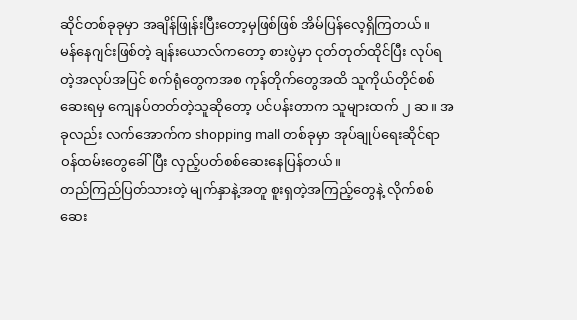ဆိုင်တစ်ခုခုမှာ အချိန်ဖြုန်းပြီးတော့မှဖြစ်ဖြစ် အိမ်ပြန်လေ့ရှိကြတယ်။
မန်နေဂျင်းဖြစ်တဲ့ ချန်းယောလ်ကတော့ စားပွဲမှာ ငုတ်တုတ်ထိုင်ပြီး လုပ်ရတဲ့အလုပ်အပြင် စက်ရုံတွေကအစ ကုန်တိုက်တွေအထိ သူကိုယ်တိုင်စစ်ဆေးရမှ ကျေနပ်တတ်တဲ့သူဆိုတော့ ပင်ပန်းတာက သူများထက် ၂ ဆ။ အခုလည်း လက်အောက်က shopping mall တစ်ခုမှာ အုပ်ချုပ်ရေးဆိုင်ရာဝန်ထမ်းတွေခေါ်ပြီး လှည့်ပတ်စစ်ဆေးနေပြန်တယ်။
တည်ကြည်ပြတ်သားတဲ့ မျက်နှာနဲ့အတူ စူးရှတဲ့အကြည့်တွေနဲ့ လိုက်စစ်ဆေး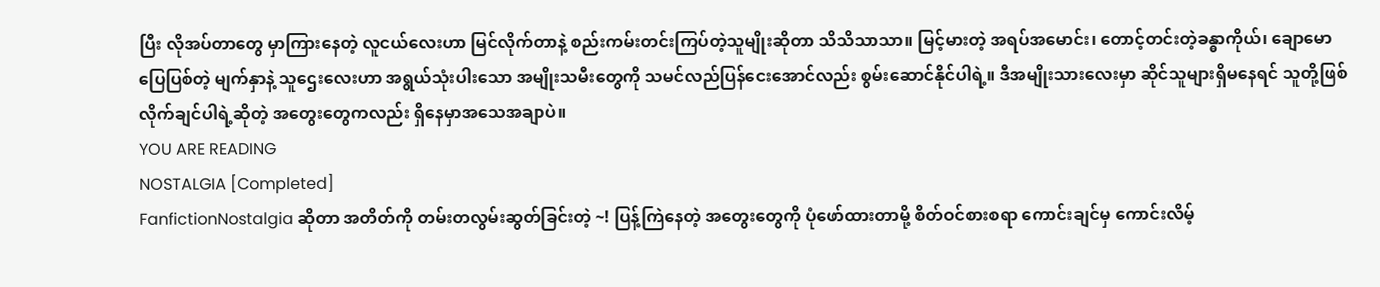ပြီး လိုအပ်တာတွေ မှာကြားနေတဲ့ လူငယ်လေးဟာ မြင်လိုက်တာနဲ့ စည်းကမ်းတင်းကြပ်တဲ့သူမျိုးဆိုတာ သိသိသာသာ။ မြင့်မားတဲ့ အရပ်အမောင်း၊ တောင့်တင်းတဲ့ခန္ဓာကိုယ်၊ ချောမောပြေပြစ်တဲ့ မျက်နှာနဲ့ သူဌေးလေးဟာ အရွယ်သုံးပါးသော အမျိုးသမီးတွေကို သမင်လည်ပြန်ငေးအောင်လည်း စွမ်းဆောင်နိုင်ပါရဲ့။ ဒီအမျိုးသားလေးမှာ ဆိုင်သူများရှိမနေရင် သူတို့ဖြစ်လိုက်ချင်ပါရဲ့ဆိုတဲ့ အတွေးတွေကလည်း ရှိနေမှာအသေအချာပဲ။
YOU ARE READING
NOSTALGIA [Completed]
FanfictionNostalgia ဆိုတာ အတိတ်ကို တမ်းတလွမ်းဆွတ်ခြင်းတဲ့ ~! ပြန့်ကြဲနေတဲ့ အတွေးတွေကို ပုံဖော်ထားတာမို့ စိတ်ဝင်စားစရာ ကောင်းချင်မှ ကောင်းလိမ့်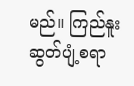မည်။ ကြည်နူးဆွတ်ပျံ့စရာ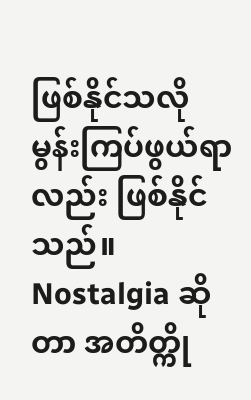ဖြစ်နိုင်သလို မွန်းကြပ်ဖွယ်ရာလည်း ဖြစ်နိုင်သည်။ Nostalgia ဆိုတာ အတိတ္ကို